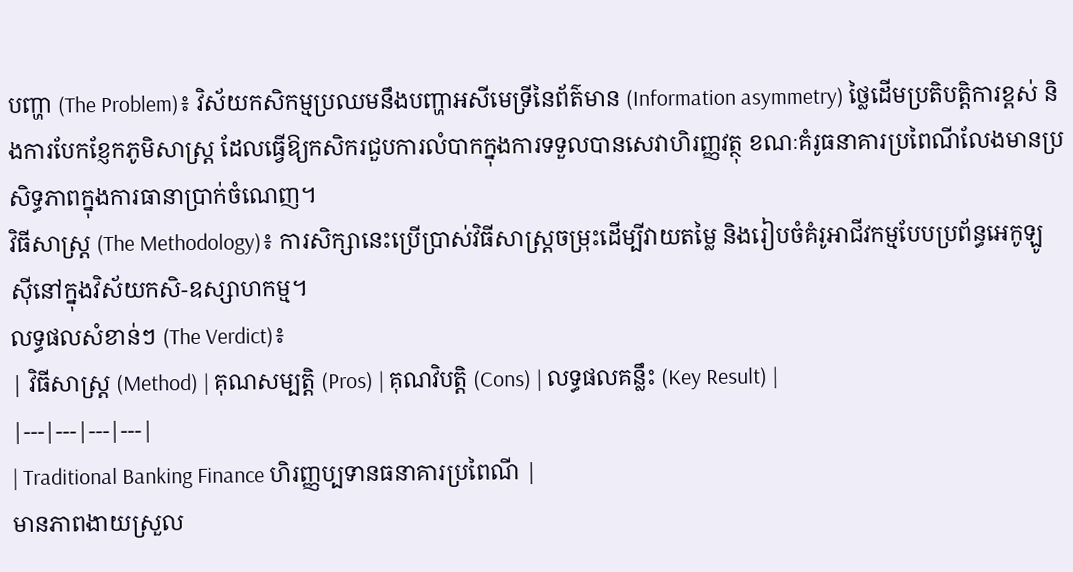បញ្ហា (The Problem)៖ វិស័យកសិកម្មប្រឈមនឹងបញ្ហាអសីមេទ្រីនៃព័ត៌មាន (Information asymmetry) ថ្លៃដើមប្រតិបត្តិការខ្ពស់ និងការបែកខ្ញែកភូមិសាស្រ្ត ដែលធ្វើឱ្យកសិករជួបការលំបាកក្នុងការទទួលបានសេវាហិរញ្ញវត្ថុ ខណៈគំរូធនាគារប្រពៃណីលែងមានប្រសិទ្ធភាពក្នុងការធានាប្រាក់ចំណេញ។
វិធីសាស្ត្រ (The Methodology)៖ ការសិក្សានេះប្រើប្រាស់វិធីសាស្រ្តចម្រុះដើម្បីវាយតម្លៃ និងរៀបចំគំរូអាជីវកម្មបែបប្រព័ន្ធអេកូឡូស៊ីនៅក្នុងវិស័យកសិ-ឧស្សាហកម្ម។
លទ្ធផលសំខាន់ៗ (The Verdict)៖
| វិធីសាស្ត្រ (Method) | គុណសម្បត្តិ (Pros) | គុណវិបត្តិ (Cons) | លទ្ធផលគន្លឹះ (Key Result) |
|---|---|---|---|
| Traditional Banking Finance ហិរញ្ញប្បទានធនាគារប្រពៃណី |
មានភាពងាយស្រួល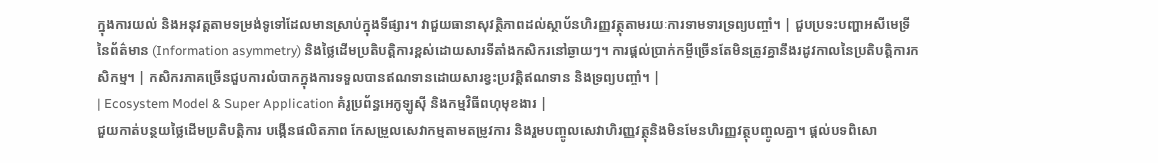ក្នុងការយល់ និងអនុវត្តតាមទម្រង់ទូទៅដែលមានស្រាប់ក្នុងទីផ្សារ។ វាជួយធានាសុវត្ថិភាពដល់ស្ថាប័នហិរញ្ញវត្ថុតាមរយៈការទាមទារទ្រព្យបញ្ចាំ។ | ជួបប្រទះបញ្ហាអសីមេទ្រីនៃព័ត៌មាន (Information asymmetry) និងថ្លៃដើមប្រតិបត្តិការខ្ពស់ដោយសារទីតាំងកសិករនៅឆ្ងាយៗ។ ការផ្តល់ប្រាក់កម្ចីច្រើនតែមិនត្រូវគ្នានឹងរដូវកាលនៃប្រតិបត្តិការកសិកម្ម។ | កសិករភាគច្រើនជួបការលំបាកក្នុងការទទួលបានឥណទានដោយសារខ្វះប្រវត្តិឥណទាន និងទ្រព្យបញ្ចាំ។ |
| Ecosystem Model & Super Application គំរូប្រព័ន្ធអេកូឡូស៊ី និងកម្មវិធីពហុមុខងារ |
ជួយកាត់បន្ថយថ្លៃដើមប្រតិបត្តិការ បង្កើនផលិតភាព កែសម្រួលសេវាកម្មតាមតម្រូវការ និងរួមបញ្ចូលសេវាហិរញ្ញវត្ថុនិងមិនមែនហិរញ្ញវត្ថុបញ្ចូលគ្នា។ ផ្តល់បទពិសោ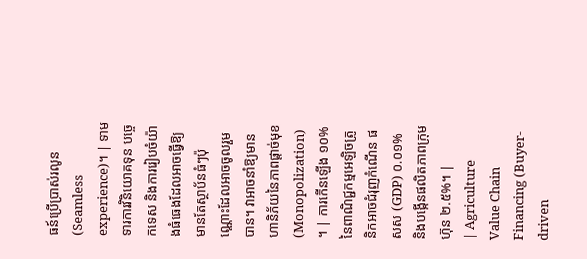ធន៍ប្រើប្រាស់រលូន (Seamless experience)។ | ទាមទារការវិនិយោគទុន បច្ចេកទេស និងការរៀបចំយ៉ាងធំធេងដែលអាចធ្វើឱ្យមានតែស្ថាប័នធំៗប៉ុណ្ណោះដែលអាចចូលរួមបាន។ វាអាចនាំឱ្យមានហានិភ័យនៃភាពផ្តាច់មុខ (Monopolization) ។ | ការកើនឡើង ១០% នៃពាណិជ្ជកម្មអេឡិចត្រូនិកអាចជំរុញកំណើន ផសស (GDP) ០.០១% និងបង្កើនផលិតភាពក្រុមហ៊ុន ២.៥%។ |
| Agriculture Value Chain Financing (Buyer-driven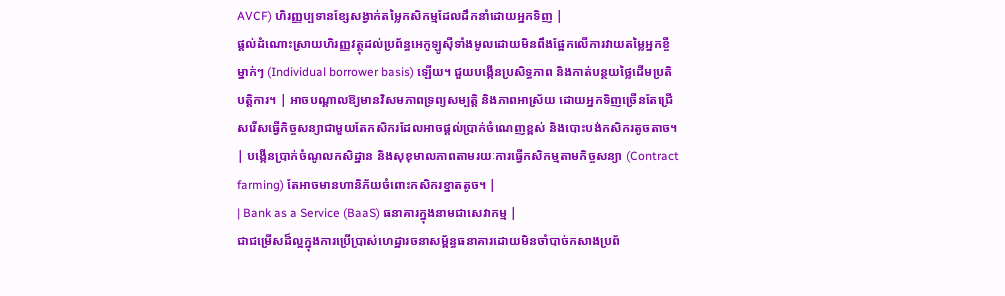AVCF) ហិរញ្ញប្បទានខ្សែសង្វាក់តម្លៃកសិកម្មដែលដឹកនាំដោយអ្នកទិញ |
ផ្តល់ដំណោះស្រាយហិរញ្ញវត្ថុដល់ប្រព័ន្ធអេកូឡូស៊ីទាំងមូលដោយមិនពឹងផ្អែកលើការវាយតម្លៃអ្នកខ្ចីម្នាក់ៗ (Individual borrower basis) ឡើយ។ ជួយបង្កើនប្រសិទ្ធភាព និងកាត់បន្ថយថ្លៃដើមប្រតិបត្តិការ។ | អាចបណ្តាលឱ្យមានវិសមភាពទ្រព្យសម្បត្តិ និងភាពអាស្រ័យ ដោយអ្នកទិញច្រើនតែជ្រើសរើសធ្វើកិច្ចសន្យាជាមួយតែកសិករដែលអាចផ្តល់ប្រាក់ចំណេញខ្ពស់ និងបោះបង់កសិករតូចតាច។ | បង្កើនប្រាក់ចំណូលកសិដ្ឋាន និងសុខុមាលភាពតាមរយៈការធ្វើកសិកម្មតាមកិច្ចសន្យា (Contract farming) តែអាចមានហានិភ័យចំពោះកសិករខ្នាតតូច។ |
| Bank as a Service (BaaS) ធនាគារក្នុងនាមជាសេវាកម្ម |
ជាជម្រើសដ៏ល្អក្នុងការប្រើប្រាស់ហេដ្ឋារចនាសម្ព័ន្ធធនាគារដោយមិនចាំបាច់កសាងប្រព័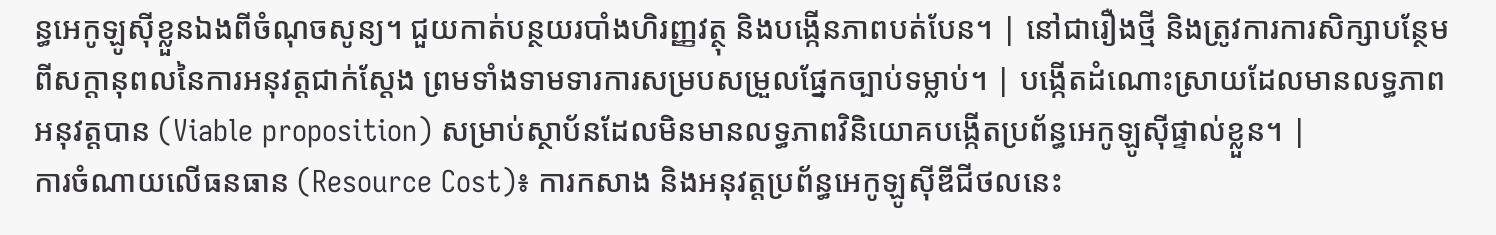ន្ធអេកូឡូស៊ីខ្លួនឯងពីចំណុចសូន្យ។ ជួយកាត់បន្ថយរបាំងហិរញ្ញវត្ថុ និងបង្កើនភាពបត់បែន។ | នៅជារឿងថ្មី និងត្រូវការការសិក្សាបន្ថែមពីសក្តានុពលនៃការអនុវត្តជាក់ស្តែង ព្រមទាំងទាមទារការសម្របសម្រួលផ្នែកច្បាប់ទម្លាប់។ | បង្កើតដំណោះស្រាយដែលមានលទ្ធភាពអនុវត្តបាន (Viable proposition) សម្រាប់ស្ថាប័នដែលមិនមានលទ្ធភាពវិនិយោគបង្កើតប្រព័ន្ធអេកូឡូស៊ីផ្ទាល់ខ្លួន។ |
ការចំណាយលើធនធាន (Resource Cost)៖ ការកសាង និងអនុវត្តប្រព័ន្ធអេកូឡូស៊ីឌីជីថលនេះ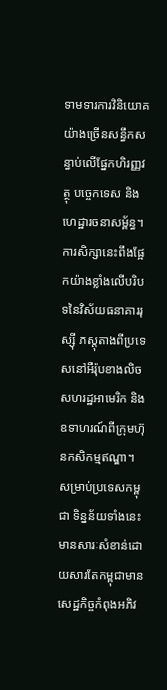ទាមទារការវិនិយោគយ៉ាងច្រើនសន្ធឹកសន្ធាប់លើផ្នែកហិរញ្ញវត្ថុ បច្ចេកទេស និងហេដ្ឋារចនាសម្ព័ន្ធ។
ការសិក្សានេះពឹងផ្អែកយ៉ាងខ្លាំងលើបរិបទនៃវិស័យធនាគាររុស្ស៊ី ភស្តុតាងពីប្រទេសនៅអឺរ៉ុបខាងលិច សហរដ្ឋអាមេរិក និងឧទាហរណ៍ពីក្រុមហ៊ុនកសិកម្មឥណ្ឌា។ សម្រាប់ប្រទេសកម្ពុជា ទិន្នន័យទាំងនេះមានសារៈសំខាន់ដោយសារតែកម្ពុជាមានសេដ្ឋកិច្ចកំពុងអភិវ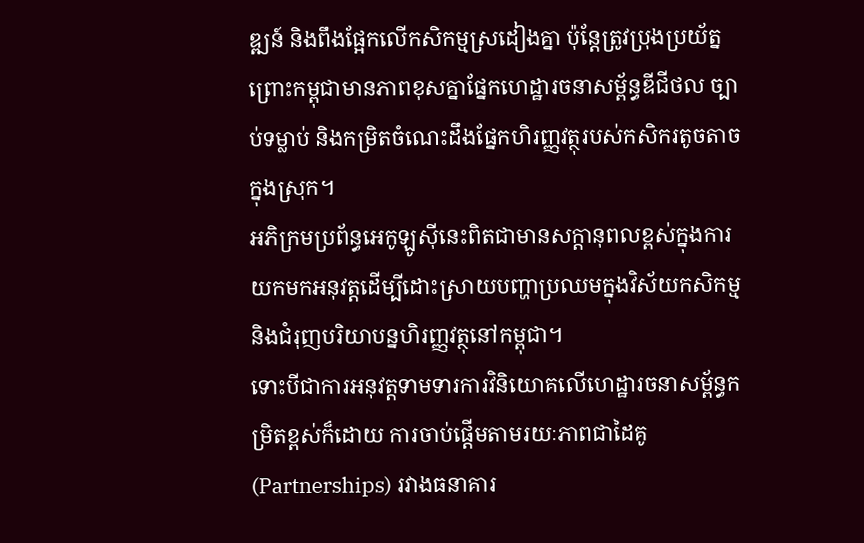ឌ្ឍន៍ និងពឹងផ្អែកលើកសិកម្មស្រដៀងគ្នា ប៉ុន្តែត្រូវប្រុងប្រយ័ត្នព្រោះកម្ពុជាមានភាពខុសគ្នាផ្នែកហេដ្ឋារចនាសម្ព័ន្ធឌីជីថល ច្បាប់ទម្លាប់ និងកម្រិតចំណេះដឹងផ្នែកហិរញ្ញវត្ថុរបស់កសិករតូចតាចក្នុងស្រុក។
អភិក្រមប្រព័ន្ធអេកូឡូស៊ីនេះពិតជាមានសក្តានុពលខ្ពស់ក្នុងការយកមកអនុវត្តដើម្បីដោះស្រាយបញ្ហាប្រឈមក្នុងវិស័យកសិកម្ម និងជំរុញបរិយាបន្នហិរញ្ញវត្ថុនៅកម្ពុជា។
ទោះបីជាការអនុវត្តទាមទារការវិនិយោគលើហេដ្ឋារចនាសម្ព័ន្ធកម្រិតខ្ពស់ក៏ដោយ ការចាប់ផ្តើមតាមរយៈភាពជាដៃគូ (Partnerships) រវាងធនាគារ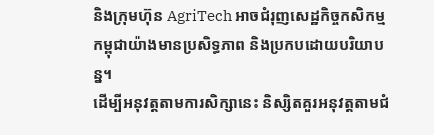និងក្រុមហ៊ុន AgriTech អាចជំរុញសេដ្ឋកិច្ចកសិកម្មកម្ពុជាយ៉ាងមានប្រសិទ្ធភាព និងប្រកបដោយបរិយាបន្ន។
ដើម្បីអនុវត្តតាមការសិក្សានេះ និស្សិតគួរអនុវត្តតាមជំ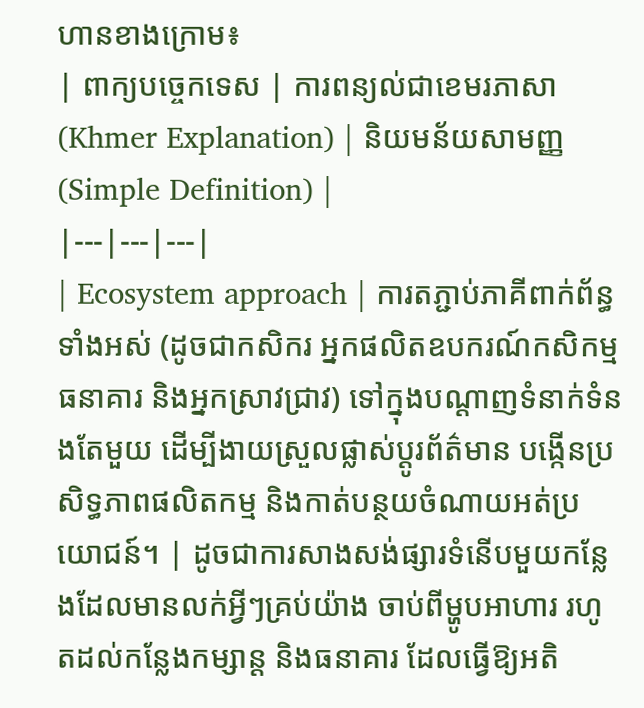ហានខាងក្រោម៖
| ពាក្យបច្ចេកទេស | ការពន្យល់ជាខេមរភាសា (Khmer Explanation) | និយមន័យសាមញ្ញ (Simple Definition) |
|---|---|---|
| Ecosystem approach | ការតភ្ជាប់ភាគីពាក់ព័ន្ធទាំងអស់ (ដូចជាកសិករ អ្នកផលិតឧបករណ៍កសិកម្ម ធនាគារ និងអ្នកស្រាវជ្រាវ) ទៅក្នុងបណ្តាញទំនាក់ទំនងតែមួយ ដើម្បីងាយស្រួលផ្លាស់ប្តូរព័ត៌មាន បង្កើនប្រសិទ្ធភាពផលិតកម្ម និងកាត់បន្ថយចំណាយអត់ប្រយោជន៍។ | ដូចជាការសាងសង់ផ្សារទំនើបមួយកន្លែងដែលមានលក់អ្វីៗគ្រប់យ៉ាង ចាប់ពីម្ហូបអាហារ រហូតដល់កន្លែងកម្សាន្ត និងធនាគារ ដែលធ្វើឱ្យអតិ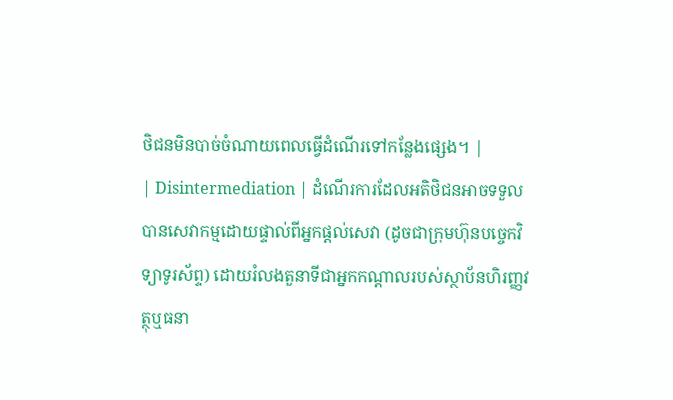ថិជនមិនបាច់ចំណាយពេលធ្វើដំណើរទៅកន្លែងផ្សេង។ |
| Disintermediation | ដំណើរការដែលអតិថិជនអាចទទួលបានសេវាកម្មដោយផ្ទាល់ពីអ្នកផ្តល់សេវា (ដូចជាក្រុមហ៊ុនបច្ចេកវិទ្យាទូរស័ព្ទ) ដោយរំលងតួនាទីជាអ្នកកណ្តាលរបស់ស្ថាប័នហិរញ្ញវត្ថុឬធនា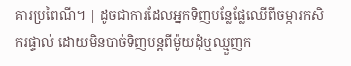គារប្រពៃណី។ | ដូចជាការដែលអ្នកទិញបន្លែផ្លែឈើពីចម្ការកសិករផ្ទាល់ ដោយមិនបាច់ទិញបន្តពីម៉ូយដុំឬឈ្មួញក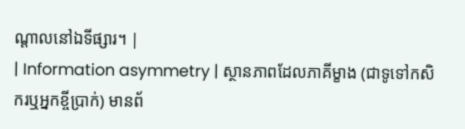ណ្តាលនៅឯទីផ្សារ។ |
| Information asymmetry | ស្ថានភាពដែលភាគីម្ខាង (ជាទូទៅកសិករឬអ្នកខ្ចីប្រាក់) មានព័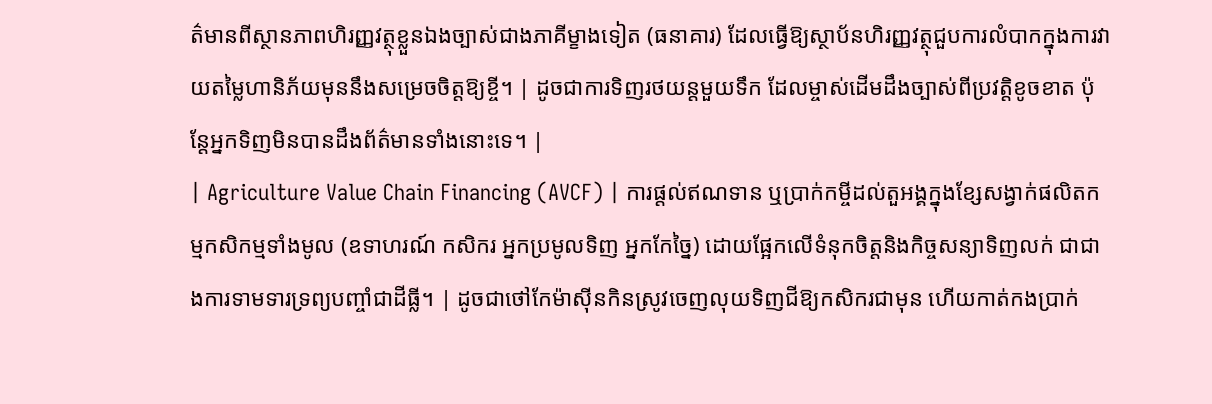ត៌មានពីស្ថានភាពហិរញ្ញវត្ថុខ្លួនឯងច្បាស់ជាងភាគីម្ខាងទៀត (ធនាគារ) ដែលធ្វើឱ្យស្ថាប័នហិរញ្ញវត្ថុជួបការលំបាកក្នុងការវាយតម្លៃហានិភ័យមុននឹងសម្រេចចិត្តឱ្យខ្ចី។ | ដូចជាការទិញរថយន្តមួយទឹក ដែលម្ចាស់ដើមដឹងច្បាស់ពីប្រវត្តិខូចខាត ប៉ុន្តែអ្នកទិញមិនបានដឹងព័ត៌មានទាំងនោះទេ។ |
| Agriculture Value Chain Financing (AVCF) | ការផ្តល់ឥណទាន ឬប្រាក់កម្ចីដល់តួអង្គក្នុងខ្សែសង្វាក់ផលិតកម្មកសិកម្មទាំងមូល (ឧទាហរណ៍ កសិករ អ្នកប្រមូលទិញ អ្នកកែច្នៃ) ដោយផ្អែកលើទំនុកចិត្តនិងកិច្ចសន្យាទិញលក់ ជាជាងការទាមទារទ្រព្យបញ្ចាំជាដីធ្លី។ | ដូចជាថៅកែម៉ាស៊ីនកិនស្រូវចេញលុយទិញជីឱ្យកសិករជាមុន ហើយកាត់កងប្រាក់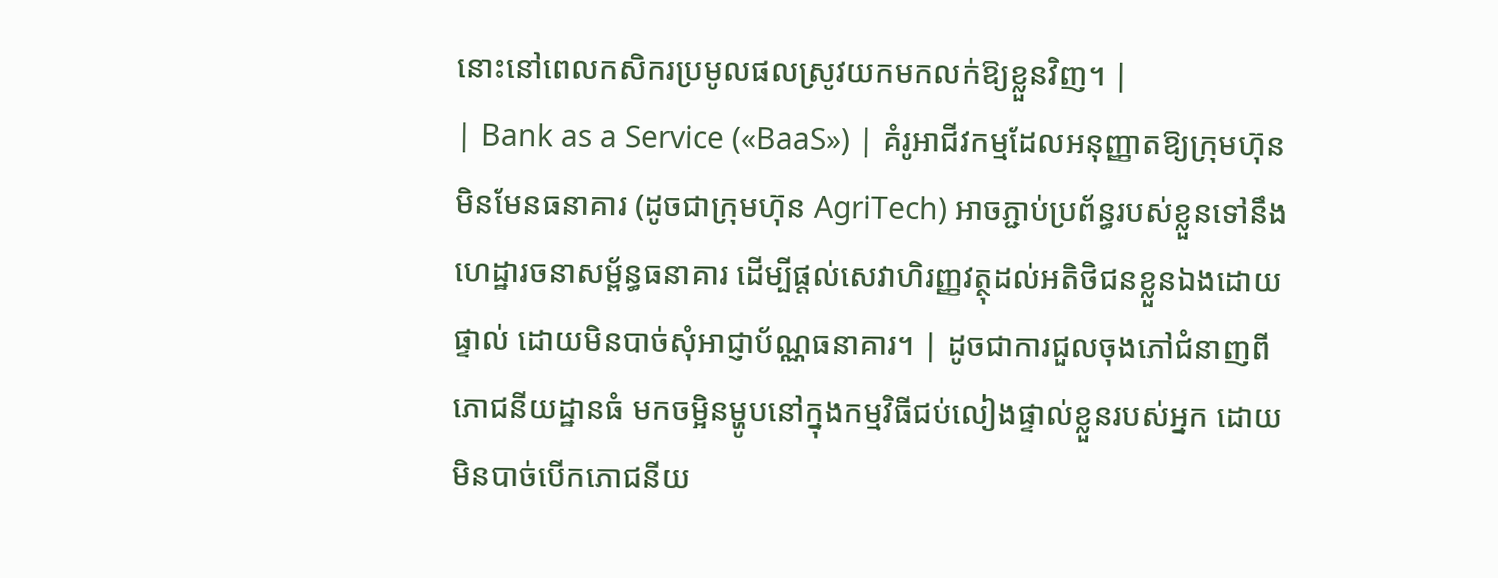នោះនៅពេលកសិករប្រមូលផលស្រូវយកមកលក់ឱ្យខ្លួនវិញ។ |
| Bank as a Service («BaaS») | គំរូអាជីវកម្មដែលអនុញ្ញាតឱ្យក្រុមហ៊ុនមិនមែនធនាគារ (ដូចជាក្រុមហ៊ុន AgriTech) អាចភ្ជាប់ប្រព័ន្ធរបស់ខ្លួនទៅនឹងហេដ្ឋារចនាសម្ព័ន្ធធនាគារ ដើម្បីផ្តល់សេវាហិរញ្ញវត្ថុដល់អតិថិជនខ្លួនឯងដោយផ្ទាល់ ដោយមិនបាច់សុំអាជ្ញាប័ណ្ណធនាគារ។ | ដូចជាការជួលចុងភៅជំនាញពីភោជនីយដ្ឋានធំ មកចម្អិនម្ហូបនៅក្នុងកម្មវិធីជប់លៀងផ្ទាល់ខ្លួនរបស់អ្នក ដោយមិនបាច់បើកភោជនីយ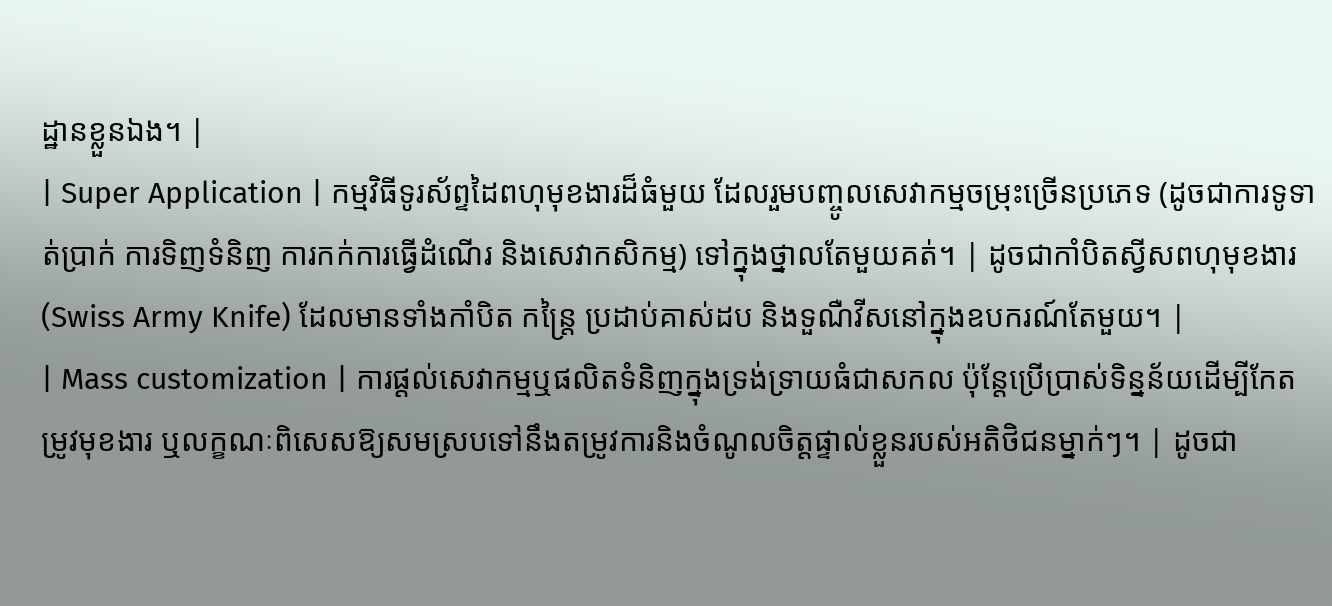ដ្ឋានខ្លួនឯង។ |
| Super Application | កម្មវិធីទូរស័ព្ទដៃពហុមុខងារដ៏ធំមួយ ដែលរួមបញ្ចូលសេវាកម្មចម្រុះច្រើនប្រភេទ (ដូចជាការទូទាត់ប្រាក់ ការទិញទំនិញ ការកក់ការធ្វើដំណើរ និងសេវាកសិកម្ម) ទៅក្នុងថ្នាលតែមួយគត់។ | ដូចជាកាំបិតស្វីសពហុមុខងារ (Swiss Army Knife) ដែលមានទាំងកាំបិត កន្ត្រៃ ប្រដាប់គាស់ដប និងទួណឺវីសនៅក្នុងឧបករណ៍តែមួយ។ |
| Mass customization | ការផ្តល់សេវាកម្មឬផលិតទំនិញក្នុងទ្រង់ទ្រាយធំជាសកល ប៉ុន្តែប្រើប្រាស់ទិន្នន័យដើម្បីកែតម្រូវមុខងារ ឬលក្ខណៈពិសេសឱ្យសមស្របទៅនឹងតម្រូវការនិងចំណូលចិត្តផ្ទាល់ខ្លួនរបស់អតិថិជនម្នាក់ៗ។ | ដូចជា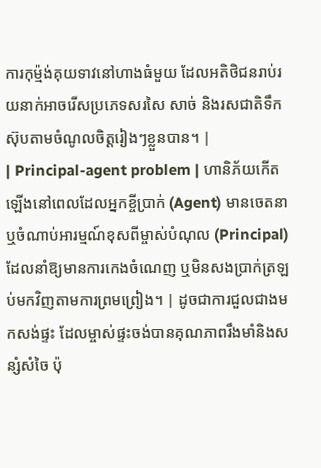ការកុម្ម៉ង់គុយទាវនៅហាងធំមួយ ដែលអតិថិជនរាប់រយនាក់អាចរើសប្រភេទសរសៃ សាច់ និងរសជាតិទឹកស៊ុបតាមចំណូលចិត្តរៀងៗខ្លួនបាន។ |
| Principal-agent problem | ហានិភ័យកើតឡើងនៅពេលដែលអ្នកខ្ចីប្រាក់ (Agent) មានចេតនា ឬចំណាប់អារម្មណ៍ខុសពីម្ចាស់បំណុល (Principal) ដែលនាំឱ្យមានការកេងចំណេញ ឬមិនសងប្រាក់ត្រឡប់មកវិញតាមការព្រមព្រៀង។ | ដូចជាការជួលជាងមកសង់ផ្ទះ ដែលម្ចាស់ផ្ទះចង់បានគុណភាពរឹងមាំនិងសន្សំសំចៃ ប៉ុ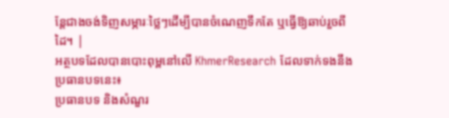ន្តែជាងចង់ទិញសម្ភារៈថ្លៃៗដើម្បីបានចំណេញទឹកតែ ឬធ្វើឱ្យឆាប់រួចពីដៃ។ |
អត្ថបទដែលបានបោះពុម្ពនៅលើ KhmerResearch ដែលទាក់ទងនឹងប្រធានបទនេះ៖
ប្រធានបទ និងសំណួរ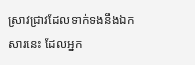ស្រាវជ្រាវដែលទាក់ទងនឹងឯកសារនេះ ដែលអ្នក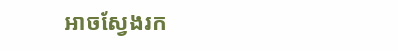អាចស្វែងរក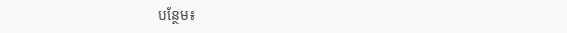បន្ថែម៖